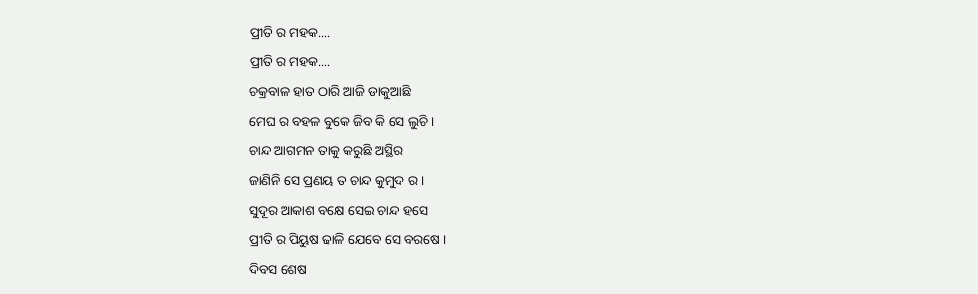ପ୍ରୀତି ର ମହକ....
ପ୍ରୀତି ର ମହକ....
ଚକ୍ରବାଳ ହାତ ଠାରି ଆଜି ଡାକୁଆଛି
ମେଘ ର ବହଳ ବୁକେ ଜିବ କି ସେ ଲୁଚି ।
ଚାନ୍ଦ ଆଗମନ ତାକୁ କରୁଛି ଅସ୍ଥିର
ଜାଣିନି ସେ ପ୍ରଣୟ ତ ଚାନ୍ଦ କୁମୁଦ ର ।
ସୁଦୂର ଆକାଶ ବକ୍ଷେ ସେଇ ଚାନ୍ଦ ହସେ
ପ୍ରୀତି ର ପିୟୁଷ ଢାଳି ଯେବେ ସେ ବରଷେ ।
ଦିବସ ଶେଷ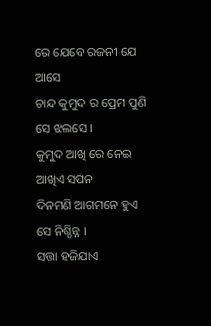ରେ ଯେବେ ରଜନୀ ଯେ ଆସେ
ଚାନ୍ଦ କୁମୁଦ ର ପ୍ରେମ ପୁଣି ସେ ଝଲସେ ।
କୁମୁଦ ଆଖି ରେ ନେଇ ଆଖିଏ ସପନ
ଦିନମଣି ଆଗମନେ ହୁଏ ସେ ନିଶ୍ଚିନ୍ନ ।
ସତ୍ତା ହଜିଯାଏ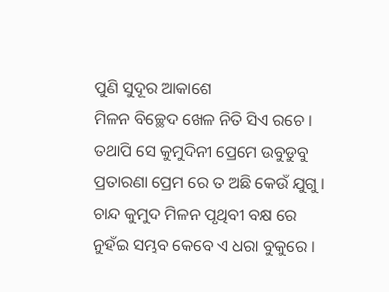ପୁଣି ସୁଦୂର ଆକାଶେ
ମିଳନ ବିଚ୍ଛେଦ ଖେଳ ନିତି ସିଏ ରଚେ ।
ତଥାପି ସେ କୁମୁଦିନୀ ପ୍ରେମେ ଉବୁଡୁବୁ
ପ୍ରତାରଣା ପ୍ରେମ ରେ ତ ଅଛି କେଉଁ ଯୁଗୁ ।
ଚାନ୍ଦ କୁମୁଦ ମିଳନ ପୃଥିବୀ ବକ୍ଷ ରେ
ନୁହଁଇ ସମ୍ଭବ କେବେ ଏ ଧରା ବୁକୁରେ ।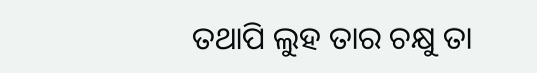ତଥାପି ଲୁହ ତାର ଚକ୍ଷୁ ତା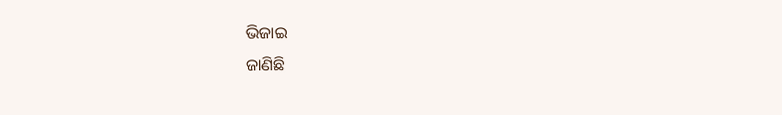ଭିଜାଇ
ଜାଣିଛି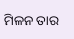ମିଳନ ତାର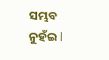ସମ୍ଭବ ନୁହଁଇ l